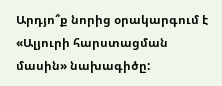Արդյո՞ք նորից օրակարգում է «Ալյուրի հարստացման մասին» նախագիծը: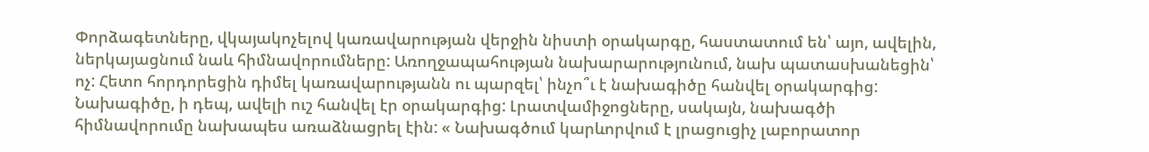Փորձագետները, վկայակոչելով կառավարության վերջին նիստի օրակարգը, հաստատում են՝ այո, ավելին, ներկայացնում նաև հիմնավորումները: Առողջապահության նախարարությունում, նախ պատասխանեցին՝ ոչ: Հետո հորդորեցին դիմել կառավարությանն ու պարզել՝ ինչո՞ւ է նախագիծը հանվել օրակարգից:
Նախագիծը, ի դեպ, ավելի ուշ հանվել էր օրակարգից: Լրատվամիջոցները, սակայն, նախագծի հիմնավորումը նախապես առաձնացրել էին: « Նախագծում կարևորվում է լրացուցիչ լաբորատոր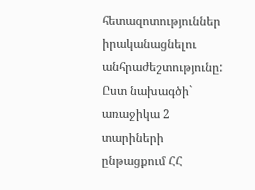հետազոտություններ իրականացնելու անհրաժեշտությունը: Ըստ նախագծի` առաջիկա 2 տարիների ընթացքում ՀՀ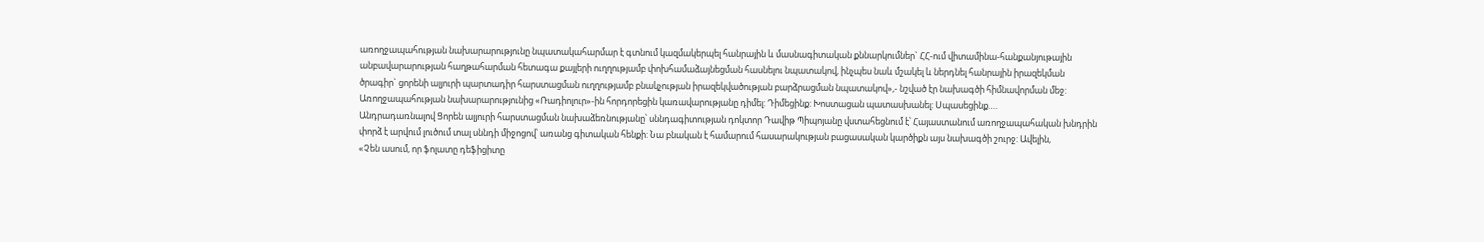առողջապահության նախարարությունը նպատակահարմար է գտնում կազմակերպել հանրային և մասնագիտական քննարկումներ` ՀՀ-ում վիտամինա-հանքանյութային անբավարարության հաղթահարման հետագա քայլերի ուղղությամբ փոխհամաձայնեցման հասնելու նպատակով, ինչպես նաև մշակել և ներդնել հանրային իրազեկման ծրագիր` ցորենի ալյուրի պարտադիր հարստացման ուղղությամբ բնակչության իրազեկվածության բարձրացման նպատակով»,- նշված էր նախագծի հիմնավորման մեջ: Առողջապահության նախարարությունից «Ռադիոլուր»-ին հորդորեցին կառավարությանը դիմել: Դիմեցինք: Խոստացան պատասխանել: Սպասեցինք….
Անդրադառնալով Ցորեն ալյուրի հարստացման նախաձեռնությանը՝ սննդագիտության դոկտոր Դավիթ Պիպոյանը վստահեցնում է՝ Հայաստանում առողջապահական խնդրին փորձ է արվում լուծում տալ սննդի միջոցով՝ առանց գիտական հենքի: Նա բնական է համարում հասարակության բացասական կարծիքն այս նախագծի շուրջ: Ավելին,
«Չեն ասում, որ ֆոլատը դեֆիցիտը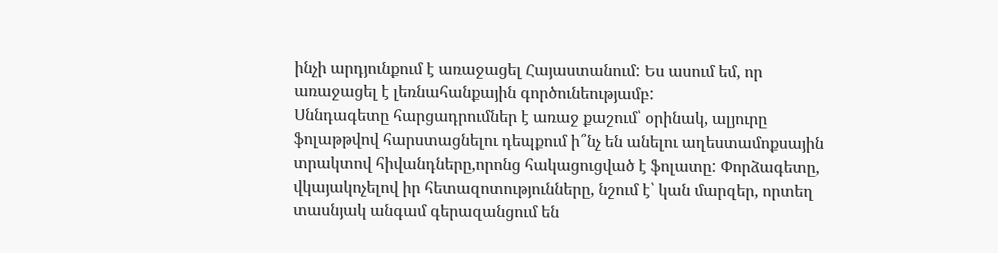ինչի արդյունքում է առաջացել Հայաստանում: Ես ասում եմ, որ առաջացել է լեռնահանքային գործունեությամբ:
Սննդագետը հարցադրումներ է առաջ քաշում՝ օրինակ, ալյուրը ֆոլաթթվով հարստացնելու դեպքում ի՞նչ են անելու աղեստամոքսային տրակտով հիվանդները,որոնց հակացուցված է ֆոլատը: Փորձագետը, վկայակոչելով իր հետազոտությունները, նշում է՝ կան մարզեր, որտեղ տասնյակ անգամ գերազանցում են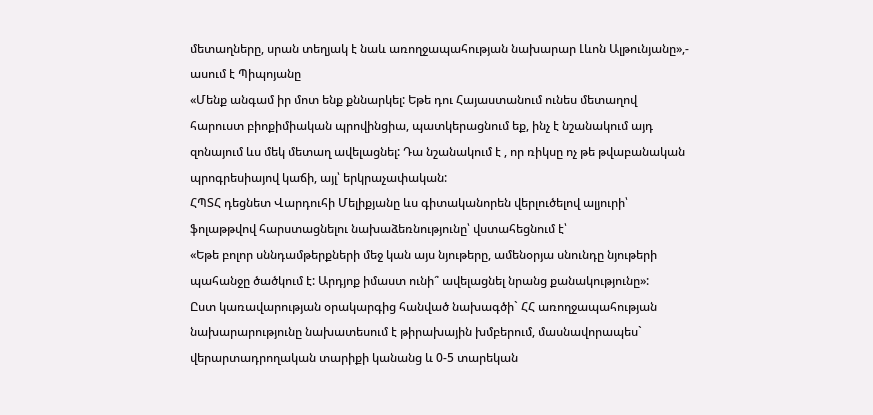մետաղները, սրան տեղյակ է նաև առողջապահության նախարար Լևոն Ալթունյանը»,- ասում է Պիպոյանը
«Մենք անգամ իր մոտ ենք քննարկել: Եթե դու Հայաստանում ունես մետաղով հարուստ բիոքիմիական պրովինցիա, պատկերացնում եք, ինչ է նշանակում այդ զոնայում ևս մեկ մետաղ ավելացնել: Դա նշանակում է , որ ռիկսը ոչ թե թվաբանական պրոգրեսիայով կաճի, այլ՝ երկրաչափական:
ՀՊՏՀ դեցնետ Վարդուհի Մելիքյանը ևս գիտականորեն վերլուծելով ալյուրի՝ ֆոլաթթվով հարստացնելու նախաձեռնությունը՝ վստահեցնում է՝
«Եթե բոլոր սննդամթերքների մեջ կան այս նյութերը, ամենօրյա սնունդը նյութերի պահանջը ծածկում է: Արդյոք իմաստ ունի՞ ավելացնել նրանց քանակությունը»:
Ըստ կառավարության օրակարգից հանված նախագծի` ՀՀ առողջապահության նախարարությունը նախատեսում է թիրախային խմբերում, մասնավորապես` վերարտադրողական տարիքի կանանց և 0-5 տարեկան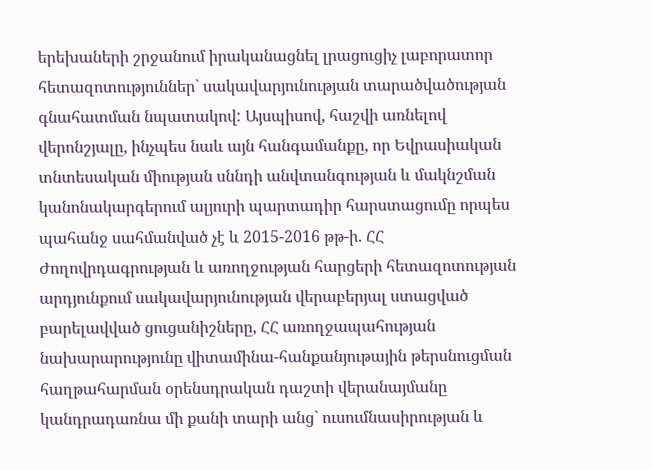երեխաների շրջանում իրականացնել լրացուցիչ լաբորատոր հետազոտություններ` սակավարյունության տարածվածության գնահատման նպատակով: Այսպիսով, հաշվի առնելով վերոնշյալը, ինչպես նաև այն հանգամանքը, որ Եվրասիական տնտեսական միության սննդի անվտանգության և մակնշման կանոնակարգերում ալյուրի պարտադիր հարստացումը որպես պահանջ սահմանված չէ և 2015-2016 թթ-ի. ՀՀ Ժողովրդագրության և առողջության հարցերի հետազոտության արդյունքում սակավարյունության վերաբերյալ ստացված բարելավված ցուցանիշները, ՀՀ առողջապահության նախարարությունը վիտամինա-հանքանյութային թերսնուցման հաղթահարման օրենսդրական դաշտի վերանայմանը կանդրադառնա մի քանի տարի անց` ուսումնասիրության և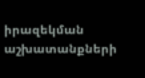իրազեկման աշխատանքների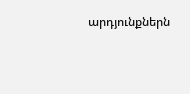արդյունքներն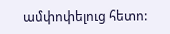ամփոփելուց հետո: